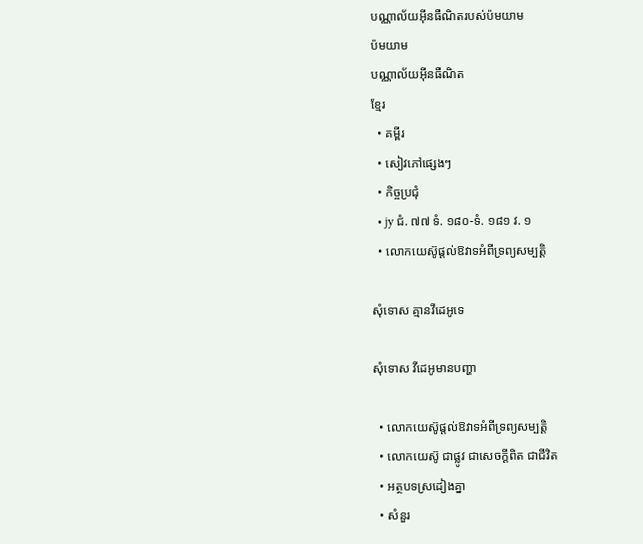បណ្ណាល័យអ៊ីនធឺណិតរបស់ប៉មយាម
ប៉មយាម
បណ្ណាល័យអ៊ីនធឺណិត
ខ្មែរ
  • គម្ពីរ
  • សៀវភៅផ្សេងៗ
  • កិច្ចប្រជុំ
  • jy ជំ. ៧៧ ទំ. ១៨០-ទំ. ១៨១ វ. ១
  • លោកយេស៊ូផ្ដល់ឱវាទអំពីទ្រព្យសម្បត្ដិ

សុំទោស គ្មានវីដេអូទេ

សុំទោស វីដេអូមានបញ្ហា

  • លោកយេស៊ូផ្ដល់ឱវាទអំពីទ្រព្យសម្បត្ដិ
  • លោកយេស៊ូ ជាផ្លូវ ជាសេចក្ដីពិត ជាជីវិត
  • អត្ថបទស្រដៀងគ្នា
  • សំនួរ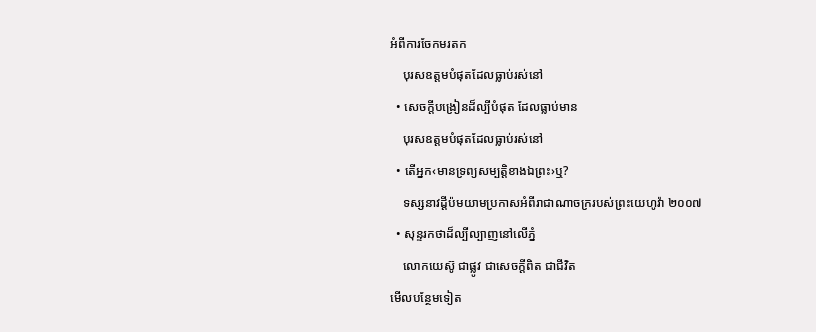អំពីការចែកមរតក
    បុរសឧត្តមបំផុតដែលធ្លាប់រស់នៅ
  • សេចក្ដីបង្រៀនដ៏ល្បីបំផុត ដែលធ្លាប់មាន
    បុរសឧត្តមបំផុតដែលធ្លាប់រស់នៅ
  • តើអ្នក‹មានទ្រព្យសម្បត្ដិខាងឯព្រះ›ឬ?
    ទស្សនាវដ្ដីប៉មយាមប្រកាសអំពីរាជាណាចក្ររបស់ព្រះយេហូវ៉ា ២០០៧
  • សុន្ទរកថាដ៏ល្បីល្បាញនៅលើភ្នំ
    លោកយេស៊ូ ជាផ្លូវ ជាសេចក្ដីពិត ជាជីវិត
មើលបន្ថែមទៀត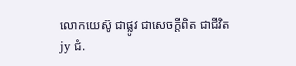លោកយេស៊ូ ជាផ្លូវ ជាសេចក្ដីពិត ជាជីវិត
jy ជំ.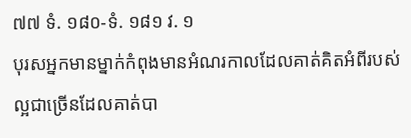៧៧ ទំ. ១៨០-ទំ. ១៨១ វ. ១
បុរសអ្នកមានម្នាក់កំពុងមានអំណរកាលដែលគាត់គិតអំពីរបស់ល្អជាច្រើនដែលគាត់បា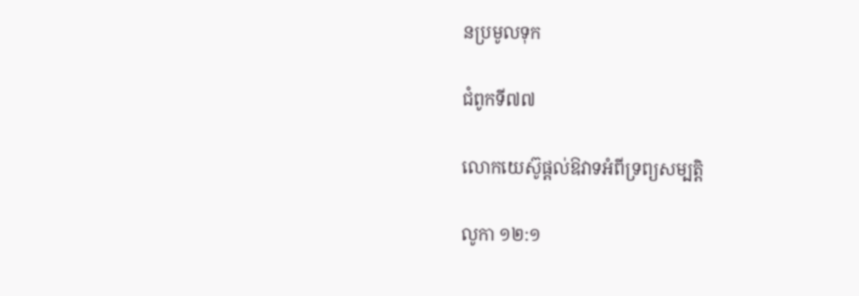នប្រមូលទុក

ជំពូកទី៧៧

លោកយេស៊ូផ្ដល់ឱវាទអំពីទ្រព្យសម្បត្ដិ

លូកា ១២:១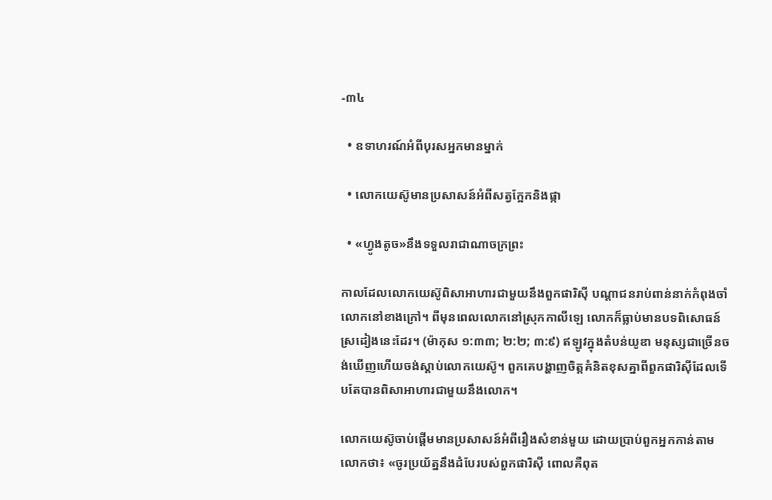-៣៤

  • ឧទាហរណ៍អំពីបុរសអ្នកមានម្នាក់

  • លោកយេស៊ូមានប្រសាសន៍អំពីសត្វក្អែកនិងផ្កា

  • «ហ្វូងតូច»នឹងទទួលរាជាណាចក្រព្រះ

កាលដែលលោកយេស៊ូពិសាអាហារជាមួយនឹងពួកផារិស៊ី បណ្ដាជនរាប់ពាន់នាក់កំពុងចាំលោកនៅខាងក្រៅ។ ពីមុនពេលលោកនៅស្រុកកាលីឡេ លោកក៏ធ្លាប់មានបទពិសោធន៍ស្រដៀងនេះដែរ។ (ម៉ាកុស ១:៣៣; ២:២; ៣:៩) ឥឡូវក្នុងតំបន់យូឌា មនុស្សជាច្រើនចង់ឃើញហើយចង់ស្ដាប់លោកយេស៊ូ។ ពួកគេបង្ហាញចិត្តគំនិតខុសគ្នាពីពួកផារិស៊ីដែលទើបតែបានពិសាអាហារជាមួយនឹងលោក។

លោកយេស៊ូចាប់ផ្ដើមមានប្រសាសន៍អំពីរឿងសំខាន់មួយ ដោយប្រាប់ពួកអ្នកកាន់តាមលោកថា៖ «ចូរប្រយ័ត្ននឹងដំបែរបស់ពួកផារិស៊ី ពោលគឺពុត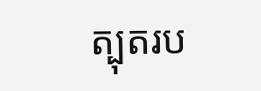ត្បុតរប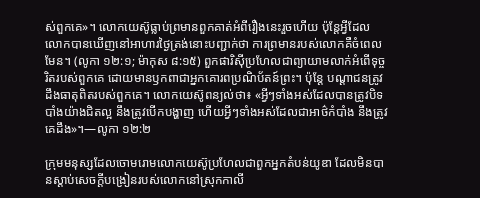ស់ពួកគេ»។ លោកយេស៊ូធ្លាប់ព្រមានពួកគាត់អំពីរឿងនេះរួចហើយ ប៉ុន្តែអ្វីដែលលោកបានឃើញនៅអាហារថ្ងៃត្រង់នោះបញ្ជាក់ថា ការព្រមានរបស់លោកគឺចំពេលមែន។ (លូកា ១២:១; ម៉ាកុស ៨:១៥) ពួកផារិស៊ីប្រហែលជាព្យាយាមលាក់អំពើទុច្ចរិតរបស់ពួកគេ ដោយមានឫកពាជាអ្នកគោរពប្រណិប័តន៍ព្រះ។ ប៉ុន្តែ បណ្ដាជនត្រូវដឹងធាតុពិតរបស់ពួកគេ។ លោកយេស៊ូពន្យល់ថា៖ «អ្វីៗទាំងអស់ដែលបានត្រូវបិទបាំងយ៉ាងជិតល្អ នឹងត្រូវបើកបង្ហាញ ហើយអ្វីៗទាំងអស់ដែលជាអាថ៌កំបាំង នឹងត្រូវគេដឹង»។—លូកា ១២:២

ក្រុមមនុស្សដែលចោមរោមលោកយេស៊ូប្រហែលជាពួកអ្នកតំបន់យូឌា ដែលមិនបានស្ដាប់សេចក្ដីបង្រៀនរបស់លោកនៅស្រុកកាលី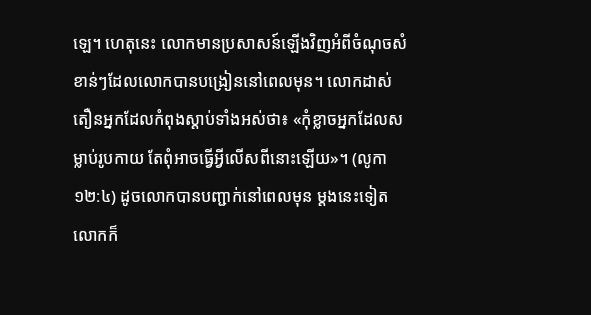ឡេ។ ហេតុនេះ លោកមានប្រសាសន៍ឡើងវិញអំពីចំណុចសំខាន់ៗដែលលោកបានបង្រៀននៅពេលមុន។ លោកដាស់តឿនអ្នកដែលកំពុងស្ដាប់ទាំងអស់ថា៖ «កុំខ្លាចអ្នកដែលសម្លាប់រូបកាយ តែពុំអាចធ្វើអ្វីលើសពីនោះឡើយ»។ (លូកា ១២:៤) ដូចលោកបានបញ្ជាក់នៅពេលមុន ម្ដងនេះទៀតលោកក៏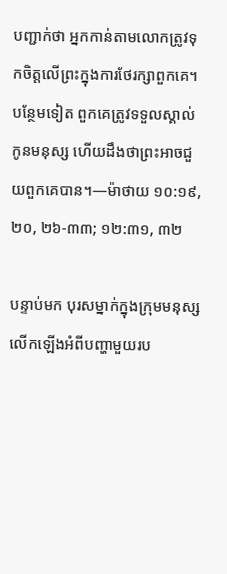បញ្ជាក់ថា អ្នកកាន់តាមលោកត្រូវទុកចិត្តលើព្រះក្នុងការថែរក្សាពួកគេ។ បន្ថែមទៀត ពួកគេត្រូវទទួលស្គាល់កូនមនុស្ស ហើយដឹងថាព្រះអាចជួយពួកគេបាន។—ម៉ាថាយ ១០:១៩, ២០, ២៦-៣៣; ១២:៣១, ៣២

បន្ទាប់មក បុរសម្នាក់ក្នុងក្រុមមនុស្សលើកឡើងអំពីបញ្ហាមួយរប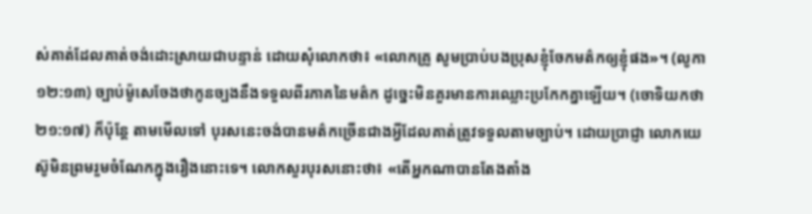ស់គាត់ដែលគាត់ចង់ដោះស្រាយជាបន្ទាន់ ដោយសុំលោកថា៖ «លោកគ្រូ សូមប្រាប់បងប្រុសខ្ញុំចែកមត៌កឲ្យខ្ញុំផង»។ (លូកា ១២:១៣) ច្បាប់ម៉ូសេចែងថាកូនច្បងនឹងទទួលពីរភាគនៃមត៌ក ដូច្នេះមិនគួរមានការឈ្លោះប្រកែកគ្នាឡើយ។ (ចោទិយកថា ២១:១៧) ក៏ប៉ុន្តែ តាមមើលទៅ បុរសនេះចង់បានមត៌កច្រើនជាងអ្វីដែលគាត់ត្រូវទទួលតាមច្បាប់។ ដោយប្រាជ្ញា លោកយេស៊ូមិនព្រមរួមចំណែកក្នុងរឿងនោះទេ។ លោកសួរបុរសនោះថា៖ «តើអ្នកណាបានតែងតាំង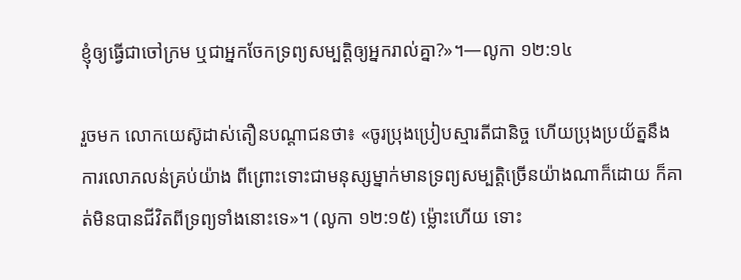ខ្ញុំឲ្យធ្វើជាចៅក្រម ឬជាអ្នកចែកទ្រព្យសម្បត្ដិឲ្យអ្នករាល់គ្នា?»។—លូកា ១២:១៤

រួចមក លោកយេស៊ូដាស់តឿនបណ្ដាជនថា៖ «ចូរប្រុងប្រៀបស្មារតីជានិច្ច ហើយប្រុងប្រយ័ត្ននឹងការលោភលន់គ្រប់យ៉ាង ពីព្រោះទោះជាមនុស្សម្នាក់មានទ្រព្យសម្បត្ដិច្រើនយ៉ាងណាក៏ដោយ ក៏គាត់មិនបានជីវិតពីទ្រព្យទាំងនោះទេ»។ (លូកា ១២:១៥) ម្ល៉ោះហើយ ទោះ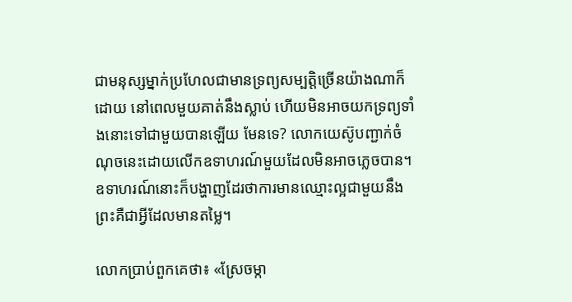ជាមនុស្សម្នាក់ប្រហែលជាមានទ្រព្យសម្បត្ដិច្រើនយ៉ាងណាក៏ដោយ នៅពេលមួយគាត់នឹងស្លាប់ ហើយមិនអាចយកទ្រព្យទាំងនោះទៅជាមួយបានឡើយ មែនទេ? លោកយេស៊ូបញ្ជាក់ចំណុចនេះដោយលើកឧទាហរណ៍មួយដែលមិនអាចភ្លេចបាន។ ឧទាហរណ៍នោះក៏បង្ហាញដែរថាការមានឈ្មោះល្អជាមួយនឹងព្រះគឺជាអ្វីដែលមានតម្លៃ។

លោកប្រាប់ពួកគេថា៖ «ស្រែចម្កា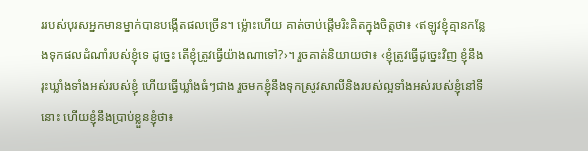ររបស់បុរសអ្នកមានម្នាក់បានបង្កើតផលច្រើន។ ម្ល៉ោះហើយ គាត់ចាប់ផ្ដើមរិះគិតក្នុងចិត្តថា៖ ‹ឥឡូវខ្ញុំគ្មានកន្លែងទុកផលដំណាំរបស់ខ្ញុំទេ ដូច្នេះ តើខ្ញុំត្រូវធ្វើយ៉ាងណាទៅ?›។ រួចគាត់និយាយថា៖ ‹ខ្ញុំត្រូវធ្វើដូច្នេះវិញ ខ្ញុំនឹងរុះឃ្លាំងទាំងអស់របស់ខ្ញុំ ហើយធ្វើឃ្លាំងធំៗជាង រួចមកខ្ញុំនឹងទុកស្រូវសាលីនិងរបស់ល្អទាំងអស់របស់ខ្ញុំនៅទីនោះ ហើយខ្ញុំនឹងប្រាប់ខ្លួនខ្ញុំថា៖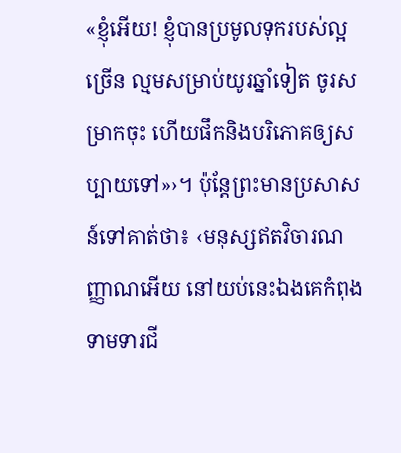«ខ្ញុំអើយ! ខ្ញុំបានប្រមូលទុករបស់ល្អច្រើន ល្មមសម្រាប់យូរឆ្នាំទៀត ចូរសម្រាកចុះ ហើយផឹកនិងបរិភោគឲ្យសប្បាយទៅ»›។ ប៉ុន្តែព្រះមានប្រសាសន៍ទៅគាត់ថា៖ ‹មនុស្សឥតវិចារណញ្ញាណអើយ នៅយប់នេះឯងគេកំពុងទាមទារជី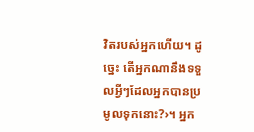វិតរបស់អ្នកហើយ។ ដូច្នេះ តើអ្នកណានឹងទទួលអ្វីៗដែលអ្នកបានប្រមូលទុកនោះ?›។ អ្នក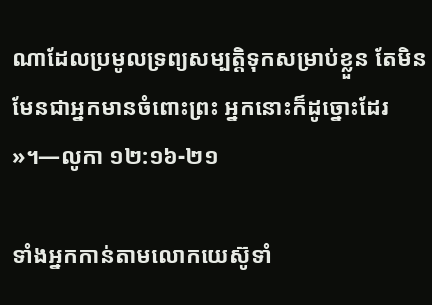ណាដែលប្រមូលទ្រព្យសម្បត្ដិទុកសម្រាប់ខ្លួន តែមិនមែនជាអ្នកមានចំពោះព្រះ អ្នកនោះក៏ដូច្នោះដែរ»។—លូកា ១២:១៦-២១

ទាំងអ្នកកាន់តាមលោកយេស៊ូទាំ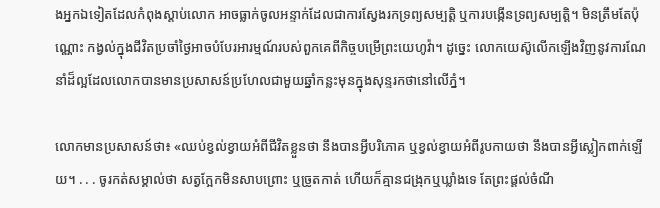ងអ្នកឯទៀតដែលកំពុងស្ដាប់លោក អាចធ្លាក់ចូលអន្ទាក់ដែលជាការស្វែងរកទ្រព្យសម្បត្ដិ ឬការបង្កើនទ្រព្យសម្បត្ដិ។ មិនត្រឹមតែប៉ុណ្ណោះ កង្វល់ក្នុងជីវិតប្រចាំថ្ងៃអាចបំបែរអារម្មណ៍របស់ពួកគេពីកិច្ចបម្រើព្រះយេហូវ៉ា។ ដូច្នេះ លោកយេស៊ូលើកឡើងវិញនូវការណែនាំដ៏ល្អដែលលោកបានមានប្រសាសន៍ប្រហែលជាមួយឆ្នាំកន្លះមុនក្នុងសុន្ទរកថានៅលើភ្នំ។

លោកមានប្រសាសន៍ថា៖ «ឈប់ខ្វល់ខ្វាយអំពីជីវិតខ្លួនថា នឹងបានអ្វីបរិភោគ ឬខ្វល់ខ្វាយអំពីរូបកាយថា នឹងបានអ្វីស្លៀកពាក់ឡើយ។ . . . ចូរកត់សម្គាល់ថា សត្វក្អែកមិនសាបព្រោះ ឬច្រូតកាត់ ហើយក៏គ្មានជង្រុកឬឃ្លាំងទេ តែព្រះផ្ដល់ចំណី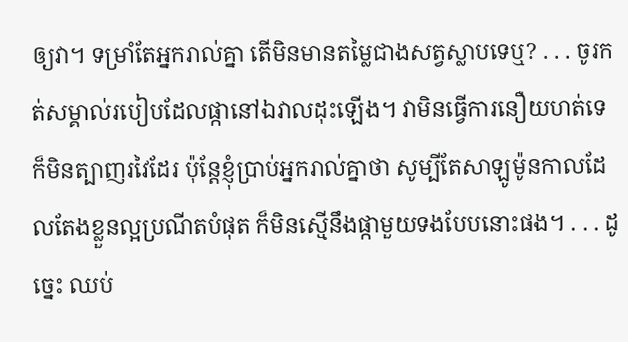ឲ្យវា។ ទម្រាំតែអ្នករាល់គ្នា តើមិនមានតម្លៃជាងសត្វស្លាបទេឬ? . . . ចូរកត់សម្គាល់របៀបដែលផ្កានៅឯវាលដុះឡើង។ វាមិនធ្វើការនឿយហត់ទេ ក៏មិនត្បាញរវៃដែរ ប៉ុន្តែខ្ញុំប្រាប់អ្នករាល់គ្នាថា សូម្បីតែសាឡូម៉ូនកាលដែលតែងខ្លួនល្អប្រណីតបំផុត ក៏មិនស្មើនឹងផ្កាមួយទងបែបនោះផង។ . . . ដូច្នេះ ឈប់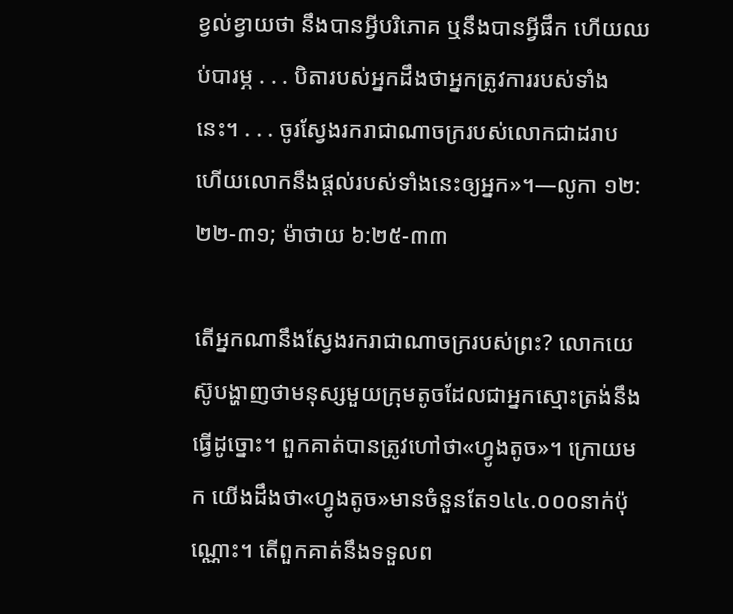ខ្វល់ខ្វាយថា នឹងបានអ្វីបរិភោគ ឬនឹងបានអ្វីផឹក ហើយឈប់បារម្ភ . . . បិតារបស់អ្នកដឹងថាអ្នកត្រូវការរបស់ទាំងនេះ។ . . . ចូរស្វែងរករាជាណាចក្ររបស់លោកជាដរាប ហើយលោកនឹងផ្ដល់របស់ទាំងនេះឲ្យអ្នក»។—លូកា ១២:២២-៣១; ម៉ាថាយ ៦:២៥-៣៣

តើអ្នកណានឹងស្វែងរករាជាណាចក្ររបស់ព្រះ? លោកយេស៊ូបង្ហាញថាមនុស្សមួយក្រុមតូចដែលជាអ្នកស្មោះត្រង់នឹងធ្វើដូច្នោះ។ ពួកគាត់បានត្រូវហៅថា«ហ្វូងតូច»។ ក្រោយមក យើងដឹងថា«ហ្វូងតូច»មានចំនួនតែ១៤៤.០០០នាក់ប៉ុណ្ណោះ។ តើពួកគាត់នឹងទទួលព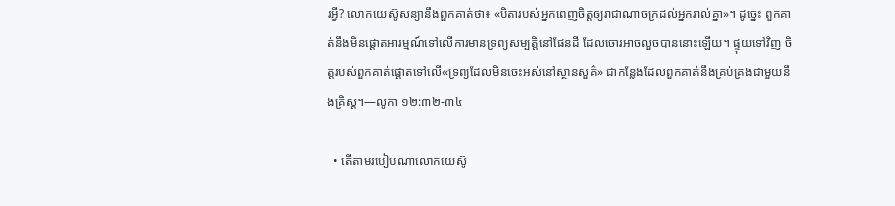រអ្វី? លោកយេស៊ូសន្យានឹងពួកគាត់ថា៖ «បិតារបស់អ្នកពេញចិត្តឲ្យរាជាណាចក្រដល់អ្នករាល់គ្នា»។ ដូច្នេះ ពួកគាត់នឹងមិនផ្ដោតអារម្មណ៍ទៅលើការមានទ្រព្យសម្បត្ដិនៅផែនដី ដែលចោរអាចលួចបាននោះឡើយ។ ផ្ទុយទៅវិញ ចិត្តរបស់ពួកគាត់ផ្ដោតទៅលើ«ទ្រព្យដែលមិនចេះអស់នៅស្ថានសួគ៌» ជាកន្លែងដែលពួកគាត់នឹងគ្រប់គ្រងជាមួយនឹងគ្រិស្ត។—លូកា ១២:៣២-៣៤

  • តើតាមរបៀបណាលោកយេស៊ូ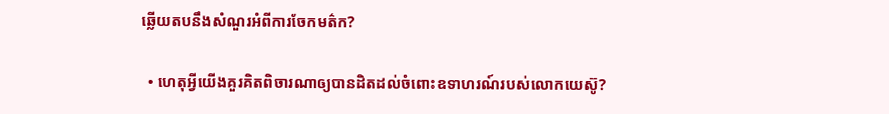ឆ្លើយតបនឹងសំណួរអំពីការចែកមត៌ក?

  • ហេតុអ្វីយើងគួរគិតពិចារណាឲ្យបានដិតដល់ចំពោះឧទាហរណ៍របស់លោកយេស៊ូ?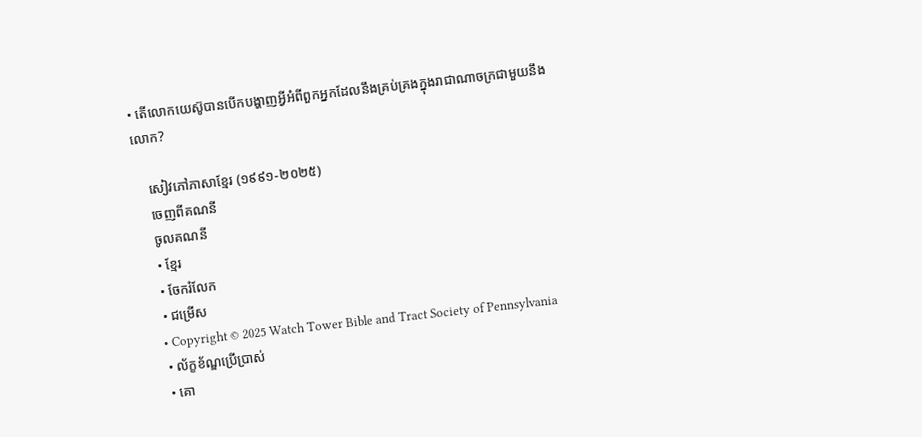• តើលោកយេស៊ូបានបើកបង្ហាញអ្វីអំពីពួកអ្នកដែលនឹងគ្រប់គ្រងក្នុងរាជាណាចក្រជាមួយនឹងលោក?

    សៀវភៅភាសាខ្មែរ (១៩៩១-២០២៥)
    ចេញពីគណនី
    ចូលគណនី
    • ខ្មែរ
    • ចែករំលែក
    • ជម្រើស
    • Copyright © 2025 Watch Tower Bible and Tract Society of Pennsylvania
    • ល័ក្ខខ័ណ្ឌប្រើប្រាស់
    • គោ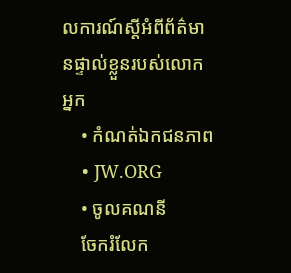លការណ៍ស្ដីអំពីព័ត៌មានផ្ទាល់ខ្លួនរបស់លោកអ្នក
    • កំណត់ឯកជនភាព
    • JW.ORG
    • ចូលគណនី
    ចែករំលែក